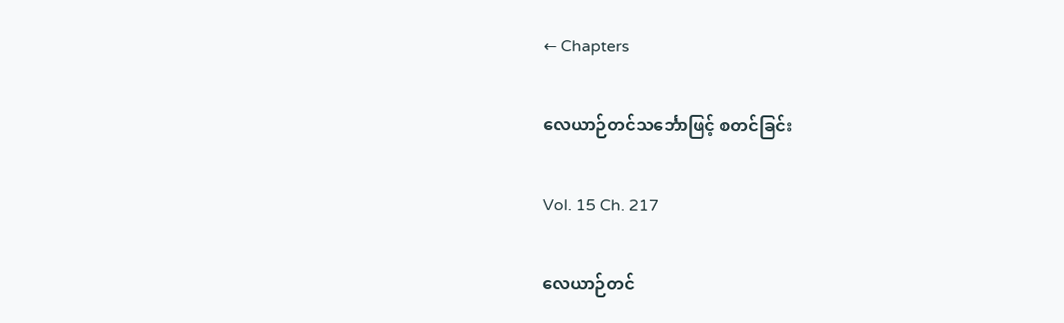← Chapters

လေယာဉ်တင်သင်္ဘောဖြင့် စတင်ခြင်း

Vol. 15 Ch. 217

လေယာဉ်တင်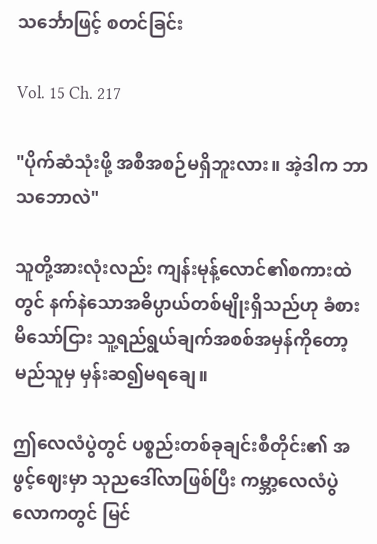သင်္ဘောဖြင့် စတင်ခြင်း

Vol. 15 Ch. 217

"ပိုက်ဆံသုံးဖို့ အစီအစဉ်မရှိဘူးလား။ အဲ့ဒါက ဘာသဘောလဲ"

သူတို့အားလုံးလည်း ကျန်းမုန့်လောင်၏စကားထဲတွင် နက်နဲသောအဓိပ္ပာယ်တစ်မျိုးရှိသည်ဟု ခံစားမိသော်ငြား သူ့ရည်ရွယ်ချက်အစစ်အမှန်ကိုတော့ မည်သူမှ မှန်းဆ၍မရချေ။

ဤလေလံပွဲတွင် ပစ္စည်းတစ်ခုချင်းစီတိုင်း၏ အဖွင့်ဈေးမှာ သုညဒေါ်လာဖြစ်ပြီး ကမ္ဘာ့လေလံပွဲလောကတွင် မြင်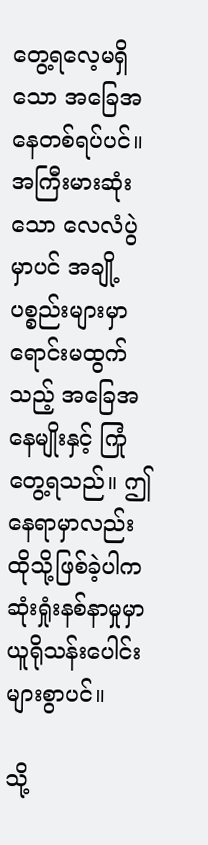တွေ့ရလေ့မရှိသော အခြေအနေတစ်ရပ်ပင်။ အကြီးမားဆုံးသော လေလံပွဲမှာပင် အချို့ပစ္စည်းများမှာ ရောင်းမထွက်သည့် အခြေအနေမျိုးနှင့် ကြုံတွေ့ရသည်။ ဤနေရာမှာလည်း ထိုသို့ဖြစ်ခဲ့ပါက ဆုံးရှုံးနစ်နာမှုမှာ ယူရိုသန်းပေါင်းများစွာပင်။

သို့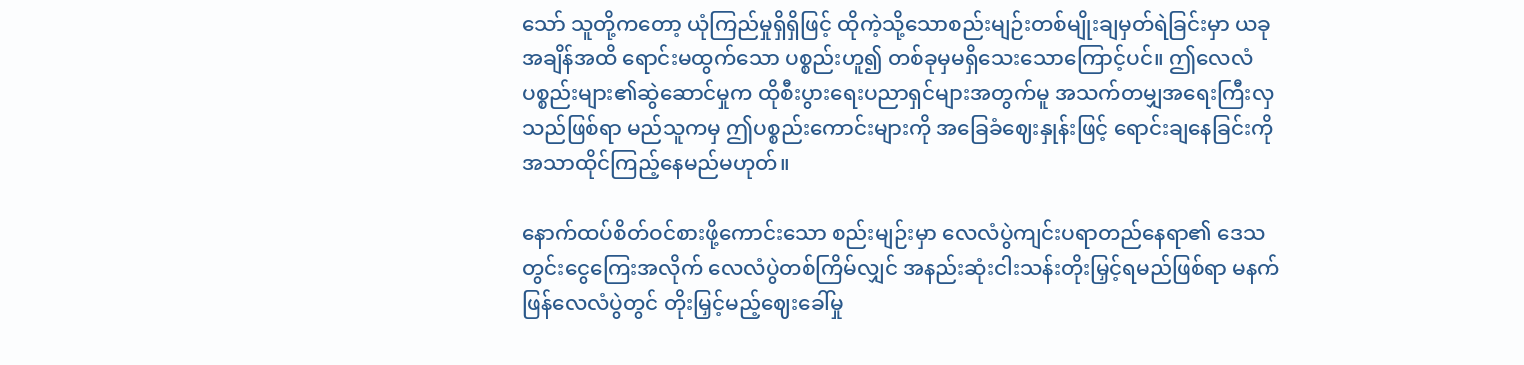သော် သူတို့ကတော့ ယုံကြည်မှုရှိရှိဖြင့် ထိုကဲ့သို့သောစည်းမျဉ်းတစ်မျိုးချမှတ်ရဲခြင်းမှာ ယခုအချိန်အထိ ရောင်းမထွက်သော ပစ္စည်းဟူ၍ တစ်ခုမှမရှိသေးသောကြောင့်ပင်။ ဤလေလံပစ္စည်းများ၏ဆွဲဆောင်မှုက ထိုစီးပွားရေးပညာရှင်များအတွက်မူ အသက်တမျှအရေးကြီးလှသည်ဖြစ်ရာ မည်သူကမှ ဤပစ္စည်းကောင်းများကို အခြေခံဈေးနှုန်းဖြင့် ရောင်းချနေခြင်းကို အသာထိုင်ကြည့်နေမည်မဟုတ်။

နောက်ထပ်စိတ်ဝင်စားဖို့ကောင်းသော စည်းမျဉ်းမှာ လေလံပွဲကျင်းပရာတည်နေရာ၏ ဒေသတွင်းငွေကြေးအလိုက် လေလံပွဲတစ်ကြိမ်လျှင် အနည်းဆုံးငါးသန်းတိုးမြှင့်ရမည်ဖြစ်ရာ မနက်ဖြန်လေလံပွဲတွင် တိုးမြှင့်မည့်ဈေးခေါ်မှု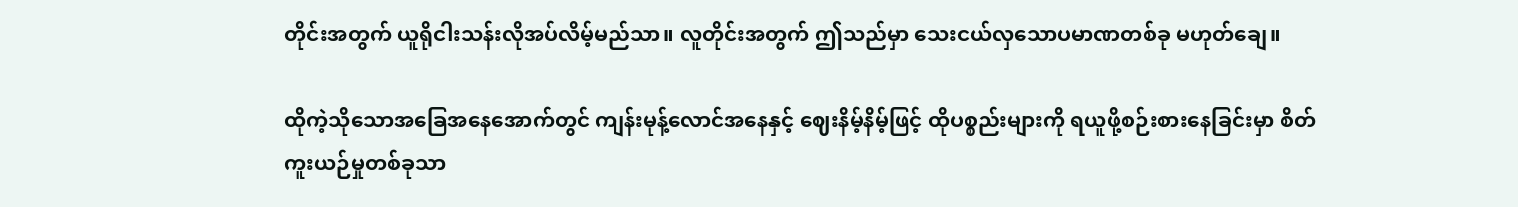တိုင်းအတွက် ယူရိုငါးသန်းလိုအပ်လိမ့်မည်သာ။ လူတိုင်းအတွက် ဤသည်မှာ သေးငယ်လှသောပမာဏတစ်ခု မဟုတ်ချေ။

ထိုကဲ့သိုသောအခြေအနေအောက်တွင် ကျန်းမုန့်လောင်အနေနှင့် ဈေးနိမ့်နိမ့်ဖြင့် ထိုပစ္စည်းများကို ရယူဖို့စဉ်းစားနေခြင်းမှာ စိတ်ကူးယဉ်မှုတစ်ခုသာ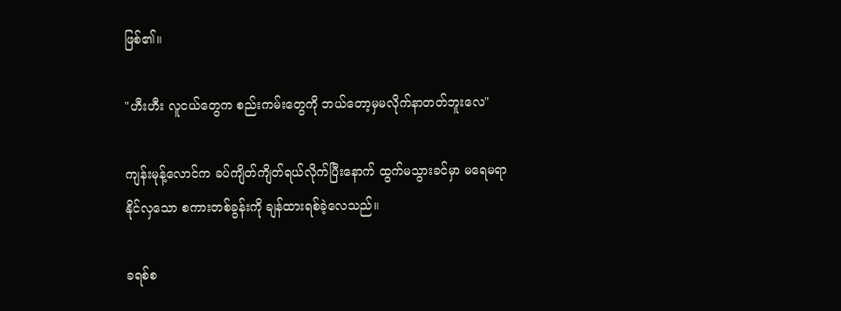ဖြစ်၏။

"ဟီးဟီး လူငယ်တွေက စည်းကမ်းတွေကို ဘယ်တော့မှမလိုက်နာတတ်ဘူးလေ"

ကျန်းမုန့်လောင်က ခပ်ကျိတ်ကျိတ်ရယ်လိုက်ပြီးနောက် ထွက်မသွားခင်မှာ မရေမရာနိုင်လှသော စကားတစ်ခွန်းကို ချန်ထားရစ်ခဲ့လေသည်။

ခရစ်စ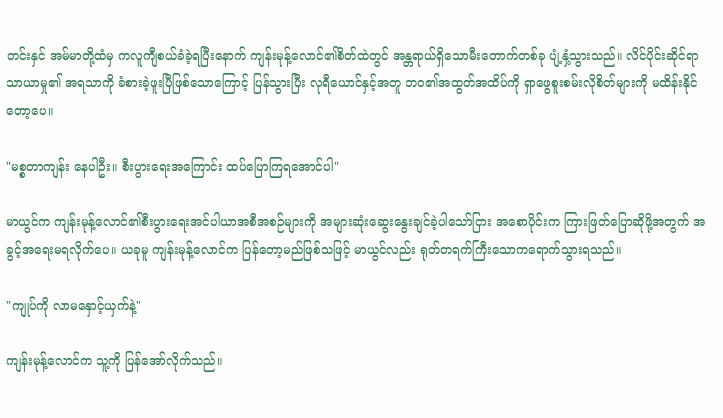တင်းနှင် အမ်မာတို့ထံမှ ကလူကျီစယ်ခံခဲ့ရပြီးနောက် ကျန်းမုန့်လောင်၏စိတ်ထဲတွင် အန္တရာယ်ရှိသောမီးတောက်တစ်ခု ပျံ့နှံ့သွားသည်။ လိင်ပိုင်းဆိုင်ရာသာယာမှု၏ အရသာကို ခံစားခဲ့ဖူးပြီဖြစ်သောကြောင့် ပြန်သွားပြီး လုရီယောင်နှင့်အတူ ဘဝ၏အထွတ်အထိပ်ကို ရှာဖွေစူးစမ်းလိုစိတ်များကို မထိန်းနိုင်တော့ပေ။

"မစ္စတာကျန်း နေပါဦး။ စီးပွားရေးအကြောင်း ထပ်ပြောကြရအောင်ပါ"

မာယွင်က ကျန်းမုန့်လောင်၏စီးပွားရေးအင်ပါယာအစီအစဉ်များကို အများဆုံးဆွေးနွေးချင်ခဲ့ပါသော်ငြား အစောပိုင်းက ကြားဖြတ်ပြောဆိုဖို့အတွက် အခွင့်အရေးမရလိုက်ပေ။ ယခုမူ ကျန်းမုန့်လောင်က ပြန်တော့မည်ဖြစ်သဖြင့် မာယွင်လည်း ရုတ်တရက်ကြီးသောကရောက်သွားရသည်။

"ကျုပ်ကို လာမနှောင့်ယှက်နဲ့"

ကျန်းမုန့်လောင်က သူ့ကို ပြန်အော်လိုက်သည်။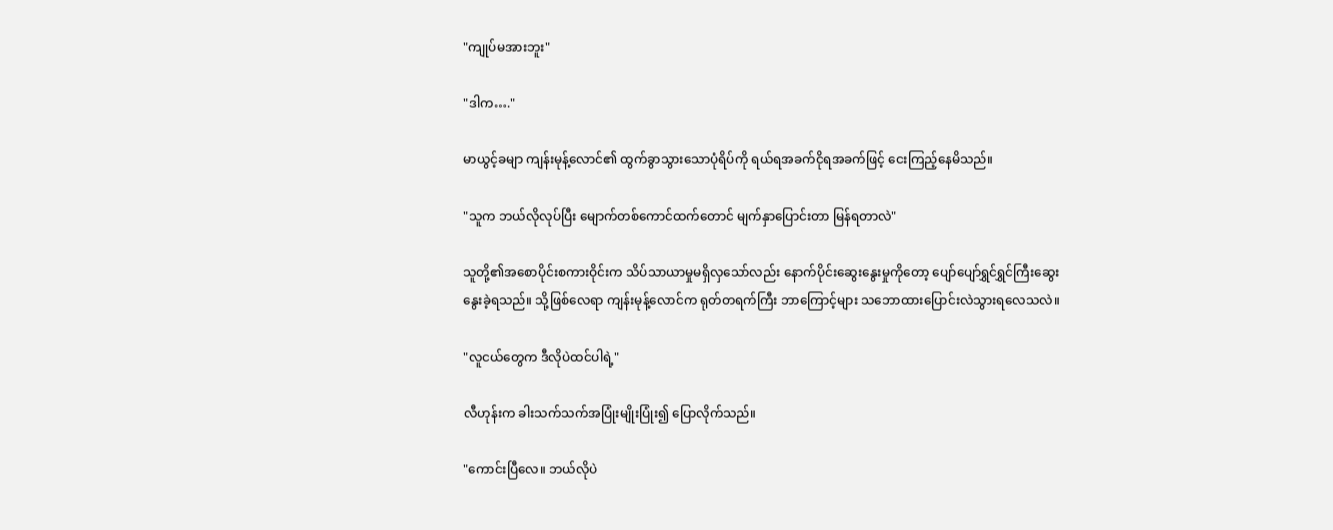"ကျုပ်မအားဘူး"

"ဒါက…."

မာယွင့်ခမျာ ကျန်းမုန့်လောင်၏ ထွက်ခွာသွားသောပုံရိပ်ကို ရယ်ရအခက်ငိုရအခက်ဖြင့် ငေးကြည့်နေမိသည်။

"သူက ဘယ်လိုလုပ်ပြီး မျောက်တစ်ကောင်ထက်တောင် မျက်နှာပြောင်းတာ မြန်ရတာလဲ"

သူတို့၏အစောပိုင်းစကားဝိုင်းက သိပ်သာယာမှုမရှိလှသော်လည်း နောက်ပိုင်းဆွေးနွေးမှုကိုတော့ ပျော်ပျော်ရွှင်ရွှင်ကြီးဆွေးနွေးခဲ့ရသည်။ သို့ဖြစ်လေရာ ကျန်းမုန့်လောင်က ရုတ်တရက်ကြီး ဘာကြောင့်များ သဘောထားပြောင်းလဲသွားရလေသလဲ။

"လူငယ်တွေက ဒီလိုပဲထင်ပါရဲ့"

လီဟုန်းက ခါးသက်သက်အပြုံးမျိုးပြုံး၍ ပြောလိုက်သည်။

"ကောင်းပြီလေ။ ဘယ်လိုပဲ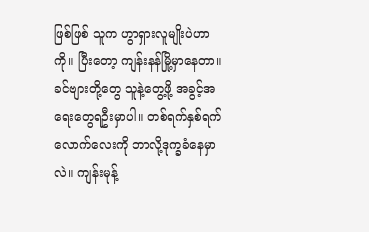ဖြစ်ဖြစ် သူက ဟွာရှားလူမျိုးပဲဟာကို။ ပြီးတော့ ကျန်းနန်မြို့မှာနေတာ။ ခင်ဗျားတို့တွေ သူနဲ့တွေ့ဖို့ အခွင့်အရေးတွေရဦးမှာပါ။ တစ်ရက်နှစ်ရက်လောက်လေးကို ဘာလို့ဒုက္ခခံနေမှာလဲ။ ကျန်းမုန့်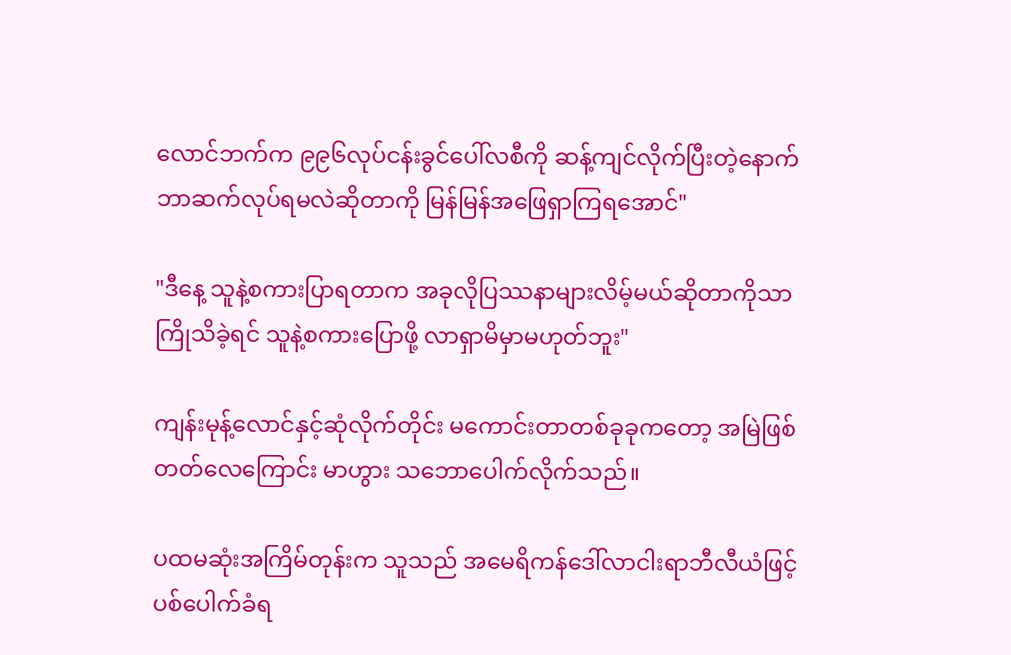လောင်ဘက်က ၉၉၆လုပ်ငန်းခွင်ပေါ်လစီကို ဆန့်ကျင်လိုက်ပြီးတဲ့နောက် ဘာဆက်လုပ်ရမလဲဆိုတာကို မြန်မြန်အဖြေရှာကြရအောင်"

"ဒီနေ့ သူနဲ့စကားပြာရတာက အခုလိုပြဿနာများလိမ့်မယ်ဆိုတာကိုသာ ကြိုသိခဲ့ရင် သူနဲ့စကားပြောဖို့ လာရှာမိမှာမဟုတ်ဘူး"

ကျန်းမုန့်လောင်နှင့်ဆုံလိုက်တိုင်း မကောင်းတာတစ်ခုခုကတော့ အမြဲဖြစ်တတ်လေကြောင်း မာဟွား သဘောပေါက်လိုက်သည်။

ပထမဆုံးအကြိမ်တုန်းက သူသည် အမေရိကန်ဒေါ်လာငါးရာဘီလီယံဖြင့် ပစ်ပေါက်ခံရ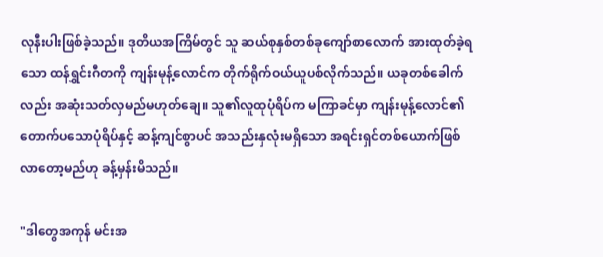လုနီးပါးဖြစ်ခဲ့သည်။ ဒုတိယအကြိမ်တွင် သူ ဆယ်စုနှစ်တစ်ခုကျော်စာလောက် အားထုတ်ခဲ့ရသော ထန်ရွှင်းဂီတကို ကျန်းမုန့်လောင်က တိုက်ရိုက်ဝယ်ယူပစ်လိုက်သည်။ ယခုတစ်ခေါက်လည်း အဆုံးသတ်လှမည်မဟုတ်ချေ။ သူ၏လူထုပုံရိပ်က မကြာခင်မှာ ကျန်းမုန့်လောင်၏တောက်ပသောပုံရိပ်နှင့် ဆန့်ကျင်စွာပင် အသည်းနှလုံးမရှိသော အရင်းရှင်တစ်ယောက်ဖြစ်လာတော့မည်ဟု ခန့်မှန်းမိသည်။

"ဒါတွေအကုန် မင်းအ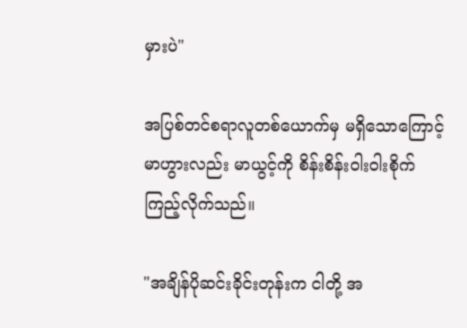မှားပဲ"

အပြစ်တင်စရာလူတစ်ယောက်မှ မရှိသောကြောင့် မာဟွားလည်း မာယွင့်ကို စိန်းစိန်းဝါးဝါးစိုက်ကြည့်လိုက်သည်။

"အချိန်ပိုဆင်းခိုင်းတုန်းက ငါတို့ အ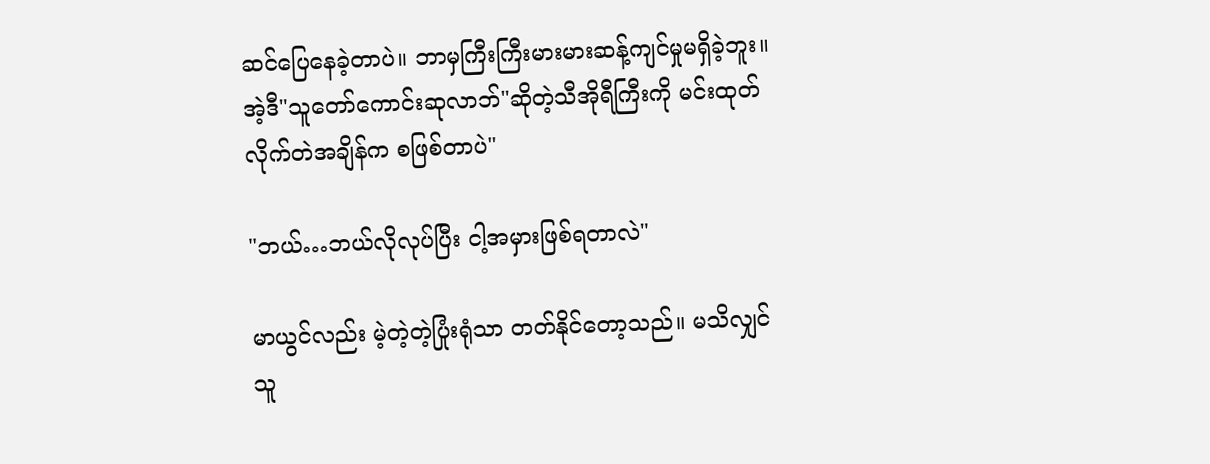ဆင်ပြေနေခဲ့တာပဲ။ ဘာမှကြီးကြီးမားမားဆန့်ကျင်မှုမရှိခဲ့ဘူး။ အဲ့ဒီ"သူတော်ကောင်းဆုလာဘ်"ဆိုတဲ့သီအိုရီကြီးကို မင်းထုတ်လိုက်တဲအချိန်က စဖြစ်တာပဲ"

"ဘယ်…ဘယ်လိုလုပ်ပြီး ငါ့အမှားဖြစ်ရတာလဲ"

မာယွင်လည်း မဲ့တဲ့တဲ့ပြုံးရုံသာ တတ်နိုင်တော့သည်။ မသိလျှင် သူ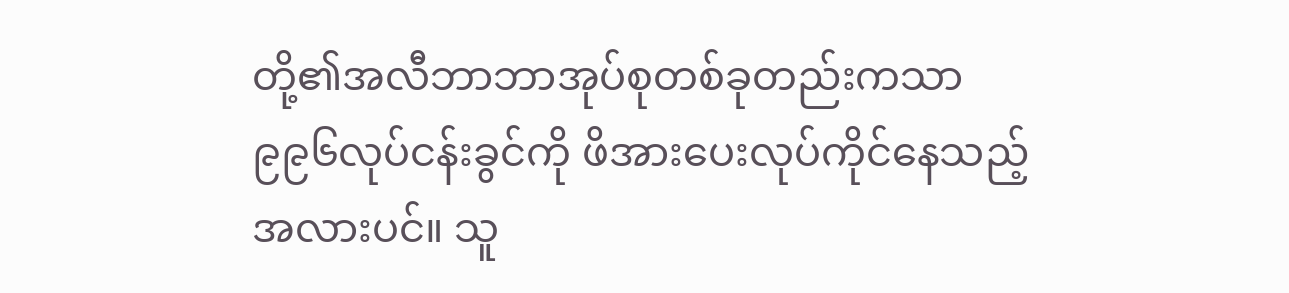တို့၏အလီဘာဘာအုပ်စုတစ်ခုတည်းကသာ ၉၉၆လုပ်ငန်းခွင်ကို ဖိအားပေးလုပ်ကိုင်နေသည့်အလားပင်။ သူ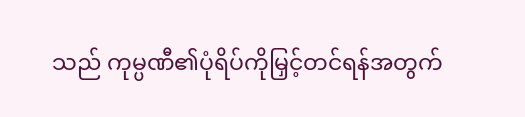သည် ကုမ္ပဏီ၏ပုံရိပ်ကိုမြှင့်တင်ရန်အတွက်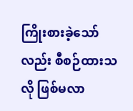ကြိုးစားခဲ့သော်လည်း စီစဉ်ထားသလို ဖြစ်မလာ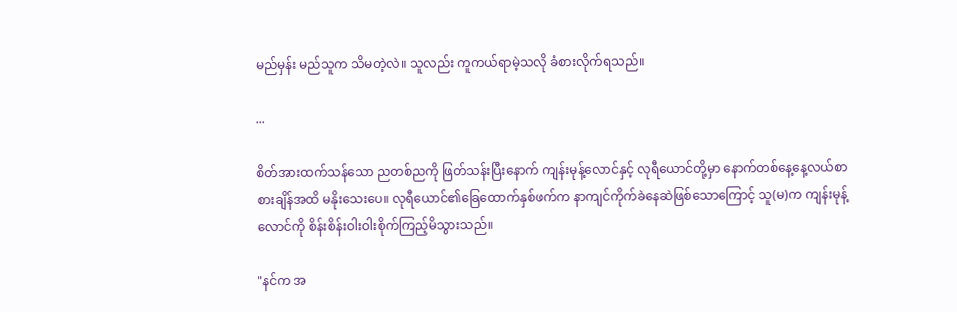မည်မှန်း မည်သူက သိမတဲ့လဲ။ သူလည်း ကူကယ်ရာမဲ့သလို ခံစားလိုက်ရသည်။

...

စိတ်အားထက်သန်သော ညတစ်ညကို ဖြတ်သန်းပြီးနောက် ကျန်းမုန့်လောင်နှင့် လုရီယောင်တို့မှာ နောက်တစ်နေ့နေ့လယ်စာစားချိန်အထိ မနိုးသေးပေ။ လုရီယောင်၏ခြေထောက်နှစ်ဖက်က နာကျင်ကိုက်ခဲနေဆဲဖြစ်သောကြောင့် သူ(မ)က ကျန်းမုန့်လောင်ကို စိန်းစိန်းဝါးဝါးစိုက်ကြည့်မိသွားသည်။

"နင်က အ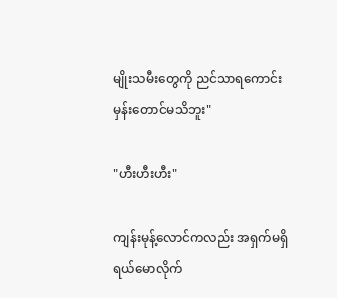မျိုးသမီးတွေကို ညင်သာရကောင်းမှန်းတောင်မသိဘူး"

"ဟီးဟီးဟီး"

ကျန်းမုန့်လောင်ကလည်း အရှက်မရှိရယ်မောလိုက်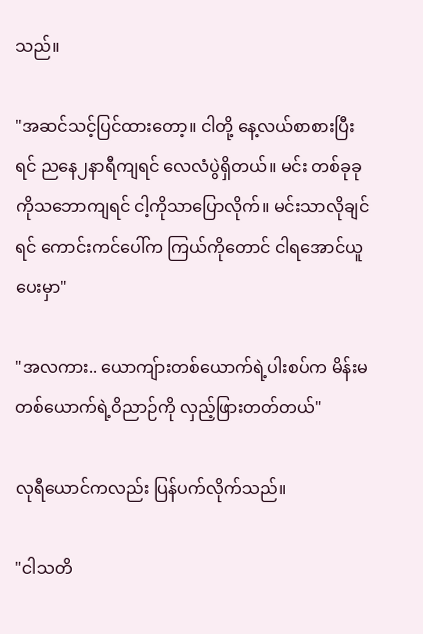သည်။

"အဆင်သင့်ပြင်ထားတော့။ ငါတို့ နေ့လယ်စာစားပြီးရင် ညနေ၂နာရီကျရင် လေလံပွဲရှိတယ်။ မင်း တစ်ခုခုကိုသဘောကျရင် ငါ့ကိုသာပြောလိုက်။ မင်းသာလိုချင်ရင် ကောင်းကင်ပေါ်က ကြယ်ကိုတောင် ငါရအောင်ယူပေးမှာ"

"အလကား.. ယောကျ်ားတစ်ယောက်ရဲ့ပါးစပ်က မိန်းမတစ်ယောက်ရဲ့ဝိညာဉ်ကို လှည့်ဖြားတတ်တယ်"

လုရီယောင်ကလည်း ပြန်ပက်လိုက်သည်။

"ငါသတိ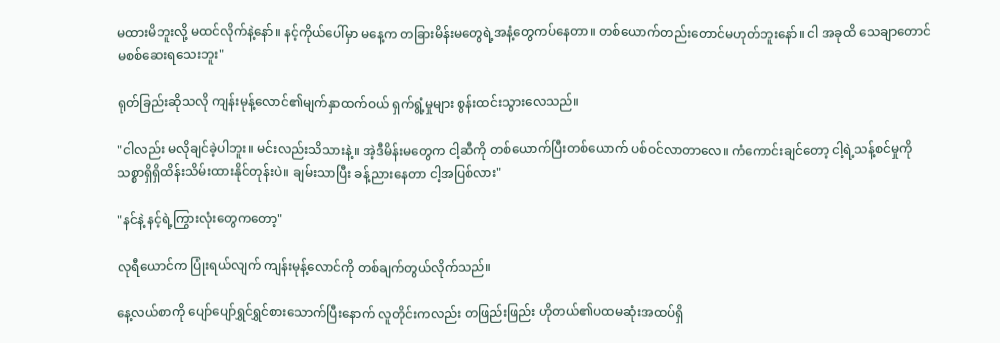မထားမိဘူးလို့ မထင်လိုက်နဲ့နော်။ နင့်ကိုယ်ပေါ်မှာ မနေ့က တခြားမိန်းမတွေရဲ့အနံ့တွေကပ်နေတာ။ တစ်ယောက်တည်းတောင်မဟုတ်ဘူးနော်။ ငါ အခုထိ‌ သေချာတောင်မစစ်ဆေးရသေးဘူး"

ရုတ်ခြည်းဆိုသလို ကျန်းမုန့်လောင်၏မျက်နှာထက်ဝယ် ရှက်ရွံ့မှုများ စွန်းထင်းသွားလေသည်။

"ငါလည်း မလိုချင်ခဲ့ပါဘူး။ မင်းလည်းသိသားနဲ့။ အဲ့ဒီမိန်းမတွေက ငါ့ဆီကို တစ်ယောက်ပြီးတစ်ယောက် ပစ်ဝင်လာတာလေ။ ကံကောင်းချင်တော့ ငါ့ရဲ့သန့်စင်မှုကို သစ္စာရှိရှိထိန်းသိမ်းထားနိုင်တုန်းပဲ။ ချမ်းသာပြီး ခန့်ညားနေတာ ငါ့အပြစ်လား"

"နင်နဲ့ နင့်ရဲ့ကြွားလုံးတွေကတော့"

လုရီယောင်က ပြုံးရယ်လျက် ကျန်းမုန့်လောင်ကို တစ်ချက်တွယ်လိုက်သည်။

နေ့လယ်စာကို ပျော်ပျော်ရွှင်ရွှင်စားသောက်ပြီးနောက် လူတိုင်းကလည်း တဖြည်းဖြည်း ဟိုတယ်၏ပထမဆုံးအထပ်ရှိ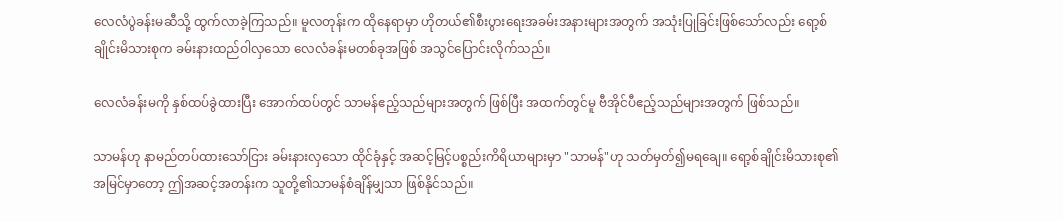လေလံပွဲခန်းမဆီသို့ ထွက်လာခဲ့ကြသည်။ မူလတုန်းက ထိုနေရာမှာ ဟိုတယ်၏စီးပွားရေးအခမ်းအနားများအတွက် အသုံးပြုခြင်းဖြစ်သော်လည်း ရော့စ်ချိုင်းမိသားစုက ခမ်းနားထည်ဝါလှသော လေလံခန်းမတစ်ခုအဖြစ် အသွင်ပြောင်းလိုက်သည်။

လေလံခန်းမကို နှစ်ထပ်ခွဲထားပြီး အောက်ထပ်တွင် သာမန်ဧည့်သည်များအတွက် ဖြစ်ပြီး အထက်တွင်မူ ဗီအိုင်ပီဧည့်သည်များအတွက် ဖြစ်သည်။

သာမန်ဟု နာမည်တပ်ထားသော်ငြား ခမ်းနားလှသော ထိုင်ခုံနှင့် အဆင့်မြင့်ပစ္စည်းကိရိယာများမှာ "သာမန်"ဟု သတ်မှတ်၍မရချေ။ ရော့စ်ချိုင်းမိသားစု၏အမြင်မှာတော့ ဤအဆင့်အတန်းက သူတို့၏သာမန်စံချိန်မျှသာ ဖြစ်နိုင်သည်။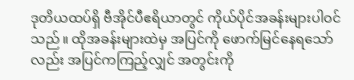ဒုတိယထပ်ရှိ ဗီအိုင်ပီဧရိယာတွင် ကိုယ်ပိုင်အခန်းများပါဝင်သည်။ ထိုအခန်းများထဲမှ အပြင်ကို ဖောက်မြင်နေရသော်လည်း အပြင်ကကြည့်လျှင် အတွင်းကို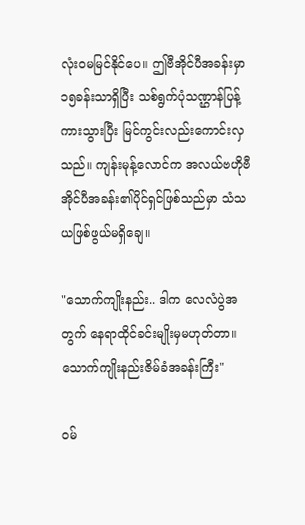လုံးဝမမြင်နိုင်ပေ။ ဤဗီအိုင်ပီအခန်းမှာ ၁၅ခန်းသာရှိပြီး သစ်ရွက်ပုံသဏ္ဌာန်ပြန့်ကားသွားပြီး မြင်ကွင်းလည်းကောင်းလှသည်။ ကျန်းမုန့်လောင်က အလယ်ဗဟိုဗီအိုင်ပီအခန်း၏ပိုင်ရှင်ဖြစ်သည်မှာ သံသယဖြစ်ဖွယ်မရှိချေ။

"သောက်ကျိုးနည်း.. ဒါက လေလံပွဲအတွက် နေရာထိုင်ခင်းမျိုးမှမဟုတ်တာ။ သောက်ကျိုးနည်းဇိမ်ခံအခန်းကြီး"

ဝမ်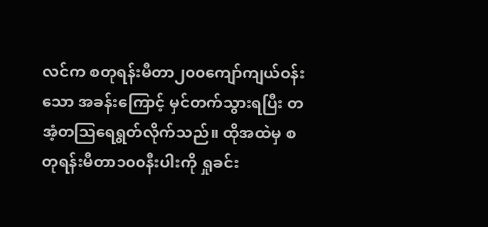လင်က စတုရန်းမီတာ၂၀၀ကျော်ကျယ်ဝန်းသော အခန်းကြောင့် မှင်တက်သွားရပြီး တအံ့တဩရေရွတ်လိုက်သည်။ ထိုအထဲမှ စတုရန်းမီတာ၁၀၀နီးပါးကို ရှုခင်း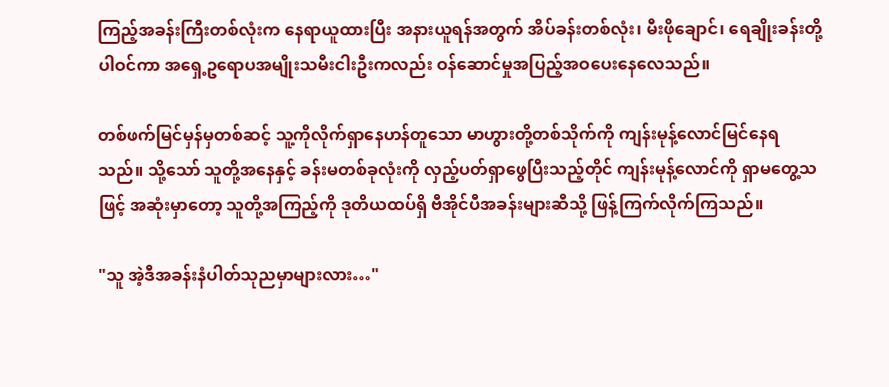ကြည့်အခန်းကြီးတစ်လုံးက နေရာယူထားပြီး အနားယူရန်အတွက် အိပ်ခန်းတစ်လုံး၊ မီးဖိုချောင်၊ ရေချိုးခန်းတို့ပါဝင်ကာ အရှေ့ဥရောပအမျိုးသမီးငါးဦးကလည်း ဝန်ဆောင်မှုအပြည့်အဝပေးနေလေသည်။

တစ်ဖက်မြင်မှန်မှတစ်ဆင့် သူ့ကိုလိုက်ရှာနေဟန်တူသော မာဟွားတို့တစ်သိုက်ကို ကျန်းမုန့်လောင်မြင်နေရသည်။ သို့သော် သူတို့အနေနှင့် ခန်းမတစ်ခုလုံးကို လှည့်ပတ်ရှာဖွေပြီးသည့်တိုင် ကျန်းမုန့်လောင်ကို ရှာမတွေ့သဖြင့် အဆုံးမှာတော့ သူတို့အကြည့်ကို ဒုတိယထပ်ရှိ ဗီအိုင်ပီအခန်းများဆီသို့ ဖြန့်ကြက်လိုက်ကြသည်။

"သူ အဲ့ဒီအခန်းနံပါတ်သုညမှာများလား…"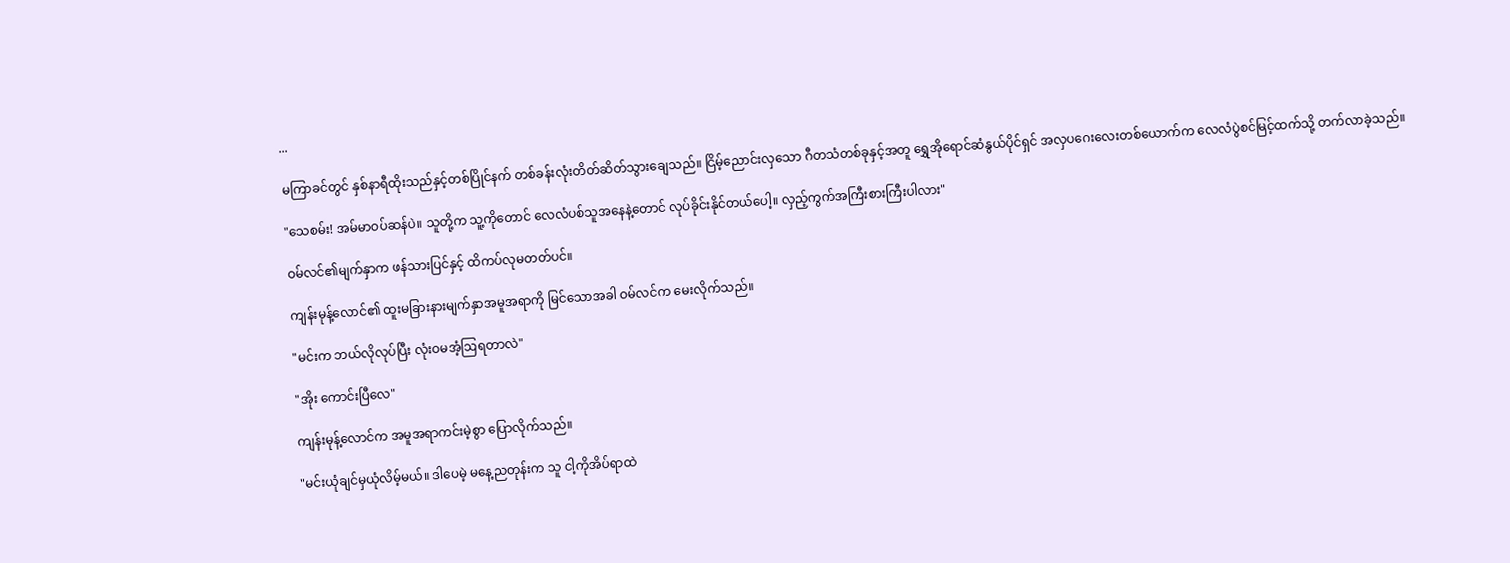...

မကြာခင်တွင် နှစ်နာရီထိုးသည်နှင့်တစ်ပြိုင်နက် တစ်ခန်းလုံးတိတ်ဆိတ်သွားချေသည်။ ငြိမ့်ညောင်းလှသော ဂီတသံတစ်ခုနှင့်အတူ ရွှေအိုရောင်ဆံနွယ်ပိုင်ရှင် အလှပဂေးလေးတစ်ယောက်က လေလံပွဲစင်မြင့်ထက်သို့ တက်လာခဲ့သည်။

"သေစမ်း! အမ်မာဝပ်ဆန်ပဲ။ သူတို့က သူ့ကိုတောင် လေလံပစ်သူအနေနဲ့တောင် လုပ်ခိုင်းနိုင်တယ်ပေါ့။ လှည့်ကွက်အကြီးစားကြီးပါလား"

ဝမ်လင်၏မျက်နှာက ဖန်သားပြင်နှင့် ထိကပ်လုမတတ်ပင်။

ကျန်းမုန့်လောင်၏ ထူးမခြားနားမျက်နှာအမူအရာကို မြင်သောအခါ ဝမ်လင်က မေးလိုက်သည်။

"မင်းက ဘယ်လိုလုပ်ပြီး လုံးဝမအံ့ဩရတာလဲ"

"အိုး ကောင်းပြီလေ"

ကျန်းမုန့်လောင်က အမူအရာကင်းမဲ့စွာ ပြောလိုက်သည်။

"မင်းယုံချင်မှယုံလိမ့်မယ်။ ဒါပေမဲ့ မနေ့ညတုန်းက သူ ငါ့ကိုအိပ်ရာထဲ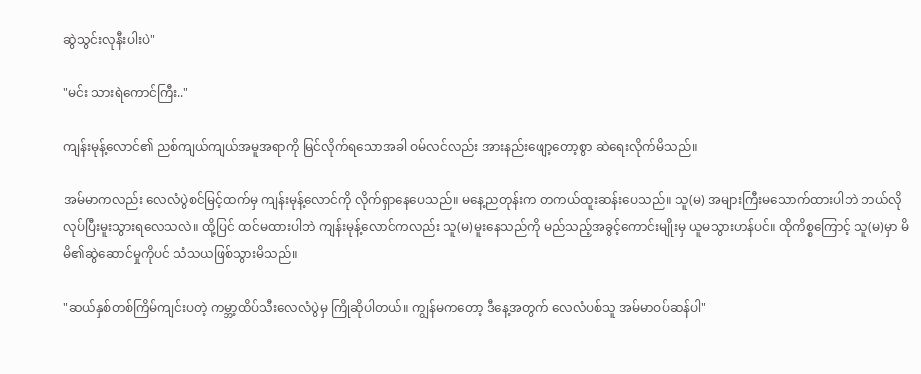ဆွဲသွင်းလုနီးပါးပဲ"

"မင်း သားရဲကောင်ကြီး.."

ကျန်းမုန့်လောင်၏ ညစ်ကျယ်ကျယ်အမူအရာကို မြင်လိုက်ရသောအခါ ဝမ်လင်လည်း အားနည်းဖျော့တော့စွာ ဆဲရေးလိုက်မိသည်။

အမ်မာကလည်း လေလံပွဲစင်မြင့်ထက်မှ ကျန်းမုန့်လောင်ကို လိုက်ရှာနေပေသည်။ မနေ့ညတုန်းက တကယ်ထူးဆန်းပေသည်။ သူ(မ) အများကြီးမသောက်ထားပါဘဲ ဘယ်လိုလုပ်ပြီးမူးသွားရလေသလဲ။ ထို့ပြင် ထင်မထားပါဘဲ ကျန်းမုန့်လောင်ကလည်း သူ(မ)မူးနေသည်ကို မည်သည့်အခွင့်ကောင်းမျိုးမှ ယူမသွားဟန်ပင်။ ထိုကိစ္စကြောင့် သူ(မ)မှာ မိမိ၏ဆွဲဆောင်မှုကိုပင် သံသယဖြစ်သွားမိသည်။

"ဆယ်နှစ်တစ်ကြိမ်ကျင်းပတဲ့ ကမ္ဘာ့ထိပ်သီးလေလံပွဲမှ ကြိုဆိုပါတယ်။ ကျွန်မကတော့ ဒီနေ့အတွက် လေလံပစ်သူ အမ်မာဝပ်ဆန်ပါ"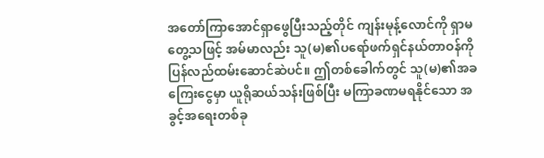အတော်ကြာအောင်ရှာဖွေပြီးသည့်တိုင် ကျန်းမုန့်လောင်ကို ရှာမတွေ့သဖြင့် အမ်မာလည်း သူ(မ)၏ပရော်ဖက်ရှင်နယ်တာဝန်ကို ပြန်လည်ထမ်းဆောင်ဆဲပင်။ ဤတစ်ခေါက်တွင် သူ(မ)၏အခကြေးငွေမှာ ယူရိုဆယ်သန်းဖြစ်ပြီး မကြာခဏမရနိုင်သော အခွင့်အရေးတစ်ခု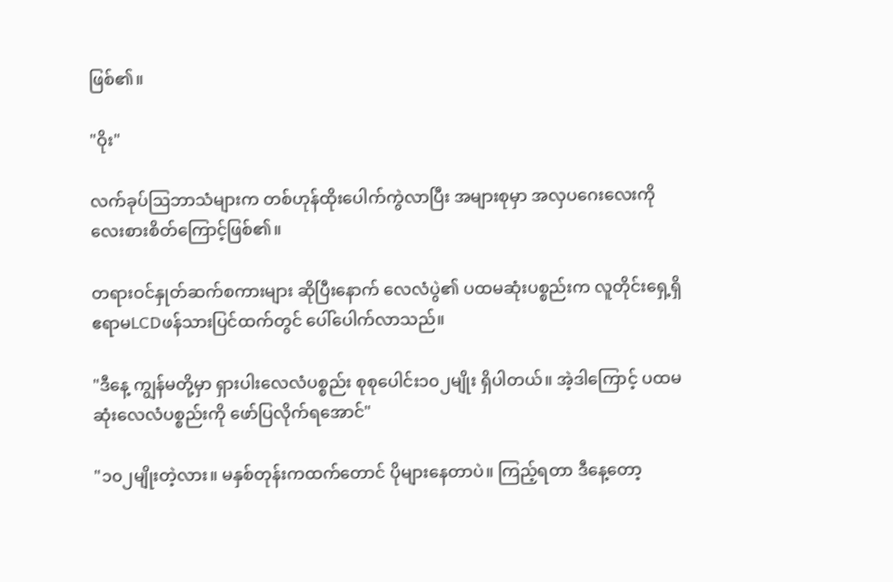ဖြစ်၏။

"ဝိုး"

လက်ခုပ်ဩဘာသံများက တစ်ဟုန်ထိုးပေါက်ကွဲလာပြီး အများစုမှာ အလှပဂေးလေးကို လေးစားစိတ်ကြောင့်ဖြစ်၏။

တရားဝင်နှုတ်ဆက်စကားများ ဆိုပြီးနောက် လေလံပွဲ၏ ပထမဆုံးပစ္စည်းက လူတိုင်းရှေ့ရှိ ဧရာမLCDဖန်သားပြင်ထက်တွင် ပေါ်ပေါက်လာသည်။

"ဒီနေ့ ကျွန်မတို့မှာ ရှားပါးလေလံပစ္စည်း စုစုပေါင်း၁၀၂မျိုး ရှိပါတယ်။ အဲ့ဒါကြောင့် ပထမဆုံးလေလံပစ္စည်းကို ဖော်ပြလိုက်ရအောင်"

"၁၀၂မျိုးတဲ့လား။ မနှစ်တုန်းကထက်တောင် ပိုများနေတာပဲ။ ကြည့်ရတာ ဒီနေ့တော့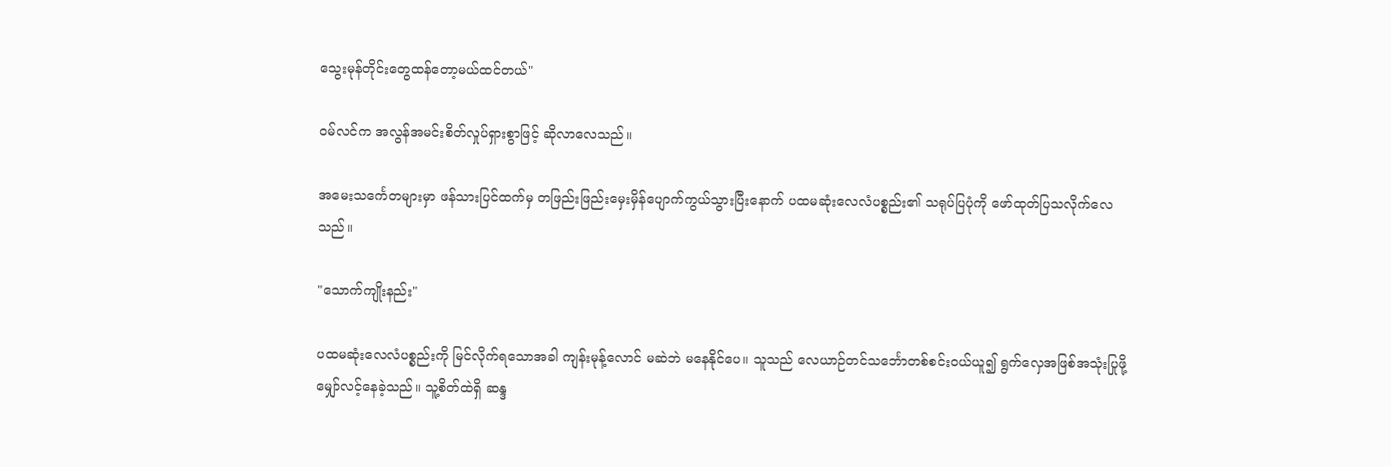သွေးမုန်တိုင်းတွေထန်တော့မယ်ထင်တယ်"

ဝမ်လင်က အလွန်အမင်းစိတ်လှုပ်ရှားစွာဖြင့် ဆိုလာလေသည်။

အမေးသင်္ကေတများမှာ ဖန်သားပြင်ထက်မှ တဖြည်းဖြည်းမှေးမှိန်ပျောက်ကွယ်သွားပြီးနောက် ပထမဆုံးလေလံပစ္စည်း၏ သရုပ်ပြပုံကို ဖော်ထုတ်ပြသလိုက်လေသည်။

"သောက်ကျိုးနည်း"

ပထမဆုံးလေလံပစ္စည်းကို မြင်လိုက်ရသောအခါ ကျန်းမုန့်လောင် မဆဲဘဲ မနေနိုင်ပေ။ သူသည် လေယာဉ်တင်သင်္ဘောတစ်စင်းဝယ်ယူ၍ ရွက်လှေအဖြစ်အသုံးပြုဖို့ မျှော်လင့်နေခဲ့သည်။ သူ့စိတ်ထဲရှိ ဆန္ဒ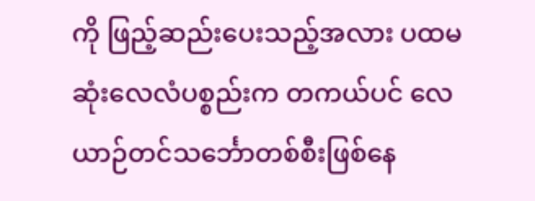ကို ဖြည့်ဆည်းပေးသည့်အလား ပထမဆုံးလေလံပစ္စည်းက တကယ်ပင် လေယာဉ်တင်သင်္ဘောတစ်စီးဖြစ်နေ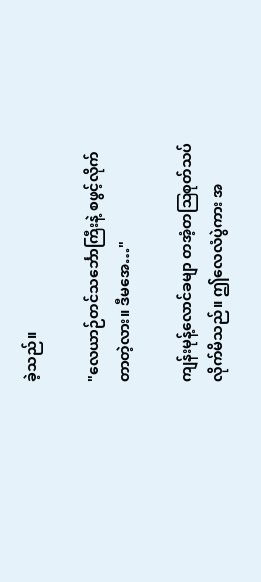ခဲ့သည်။

"လေယာဉ်တင်သင်္ဘောကြီးနဲ့ စဖွင့်လိုက်တာတဲ့လား။ ဒီမအေ…"

ကျန်းမုန့်လောင်ခမျာ တအံ့တဩစုတ်သပ်လိုက်မိသည်။ ဤလေလံပွဲကား အ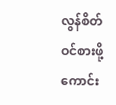လွန်စိတ်ဝင်စားဖို့ကောင်း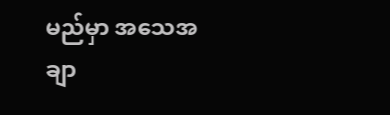မည်မှာ အသေအချာ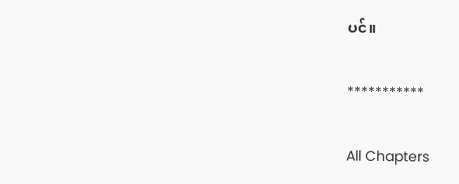ပင်။

***********

All Chapters